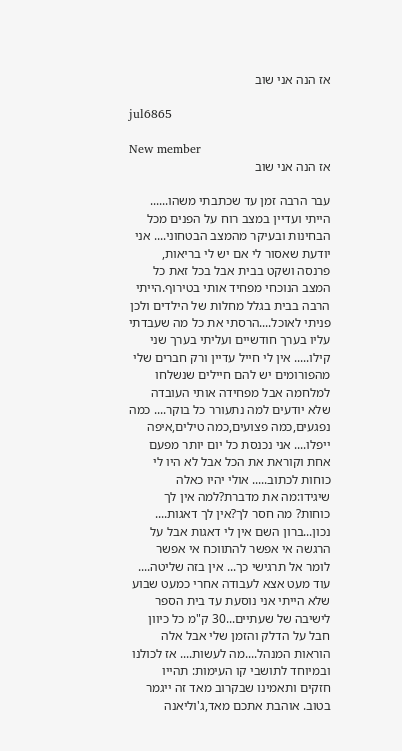אז הנה אני שוב

jul6865

New member
אז הנה אני שוב

עבר הרבה זמן עד שכתבתי משהו...... הייתי ועדיין במצב רוח על הפנים מכל הבחינות ובעיקר מהמצב הבטחוני.... אני יודעת שאסור לי אם יש לי בריאות, פרנסה ושקט בבית אבל בכל זאת כל המצב הנוכחי מפחיד אותי בטירוף.הייתי הרבה בבית בגלל מחלות של הילדים ולכן פניתי לאוכל....הרסתי את כל מה שעבדתי עליו בערך חודשיים ועליתי בערך שני קילו..... אין לי חייל עדיין ורק חברים שלי מהפורומים יש להם חיילים שנשלחו למלחמה אבל מפחידה אותי העובדה שלא יודעים למה נתעורר כל בוקר.... כמה נפגעים,כמה פצועים,כמה טילים,איפה ייפלו.... אני נכנסת כל יום יותר מפעם אחת וקוראת את הכל אבל לא היו לי כוחות לכתוב..... אולי יהיו כאלה שיגידו:מה את מדברת?למה אין לך כוחות? מה חסר לך?אין לך דאגות.... נכון...ברון השם אין לי דאגות אבל על הרגשה אי אפשר להתווכח אי אפשר לומר אל תרגישי כך... אין בזה שליטה.... עוד מעט אצא לעבודה אחרי כמעט שבוע שלא הייתי אני נוסעת עד בית הספר לישיבה של שעתיים...30 ק"מ כל כיוון חבל על הדלק והזמן שלי אבל אלה הוראות המנהל....מה לעשות.... אז לכולנו ובמיוחד לתושבי קו העימות: תהייו חזקים ותאמינו שבקרוב מאד זה ייגמר בטוב. אוהבת אתכם מאד,ג'וליאנה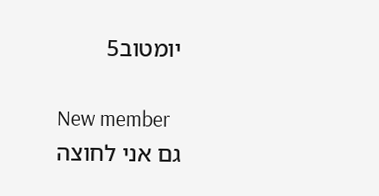יומטוב5

New member
גם אני לחוצה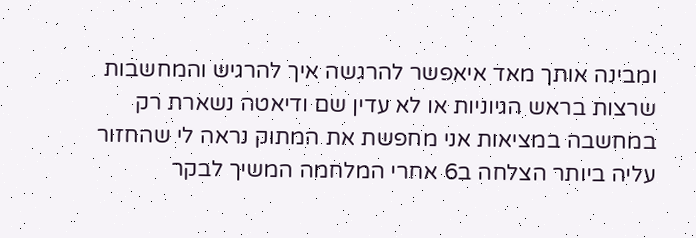ומבינה אותך מאד איאפשר להרגשה איך להרגיש והמחשבות שרצות בראש הגיוניות או לא עדין שם ודיאטה נשארת רק במחשבה במציאות אני מחפשת את המתוק נראה לי שהחזור עליה ביותר הצלחה ב6 אחרי המלחמה המשיך לבקר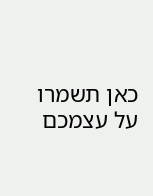כאן תשמרו על עצמכם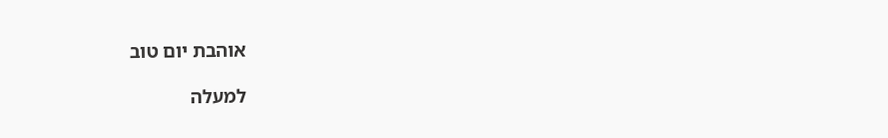אוהבת יום טוב

למעלה